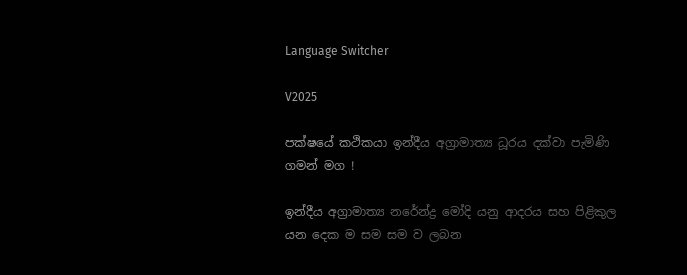Language Switcher

V2025

පක්ෂයේ කථිකයා ඉන්දීය අග්‍රාමාත්‍ය ධූරය දක්වා පැමිණි ගමන් මග !

ඉන්දීය අග්‍රාමාත්‍ය නරේන්ද්‍ර මෝදි යනු ආදරය සහ පිළිකුල යන දෙක ම සම සම ව ලබන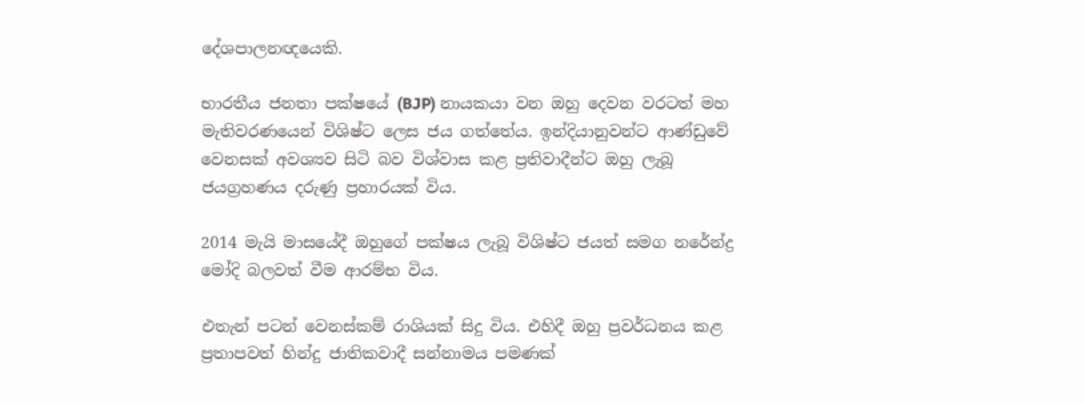දේශපාලනඥයෙකි.

භාරතීය ජනතා පක්ෂයේ (BJP) නායකයා වන ඔහු දෙවන වරටත් මහ මැතිවරණයෙන් විශිෂ්ට ලෙස ජය ගත්තේය. ඉන්දියානුවන්ට ආණ්ඩුවේ වෙනසක් අවශ්‍යව සිටි බව විශ්වාස කළ ප්‍රතිවාදීන්ට ඔහු ලැබූ ජයග්‍රහණය දරුණු ප්‍රහාරයක් විය.

2014 මැයි මාසයේදී ඔහුගේ පක්ෂය ලැබූ විශිෂ්ට ජයත් සමග නරේන්ද්‍ර මෝදි බලවත් වීම ආරම්භ විය.

එතැන් පටන් වෙනස්කම් රාශියක් සිදු විය. එහිදී ඔහු ප්‍රවර්ධනය කළ ප්‍රතාපවත් හින්දු ජාතිකවාදී සන්නාමය පමණක්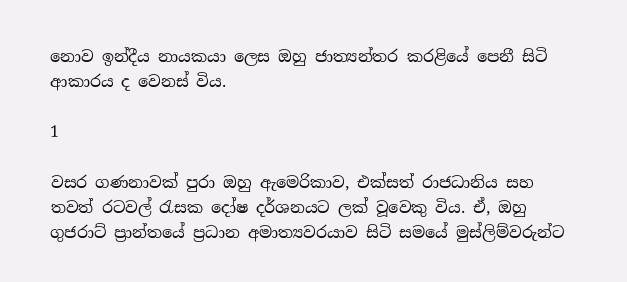නොව ඉන්දීය නායකයා ලෙස ඔහු ජාත්‍යන්තර කරළියේ පෙනී සිටි ආකාරය ද වෙනස් විය.

1

වසර ගණනාවක් පුරා ඔහු ඇමෙරිකාව, එක්සත් රාජධානිය සහ තවත් රටවල් රැසක දෝෂ දර්ශනයට ලක් වූවෙකු විය. ඒ, ඔහු ගුජරාට් ප්‍රාන්තයේ ප්‍රධාන අමාත්‍යවරයාව සිටි සමයේ මුස්ලිම්වරුන්ට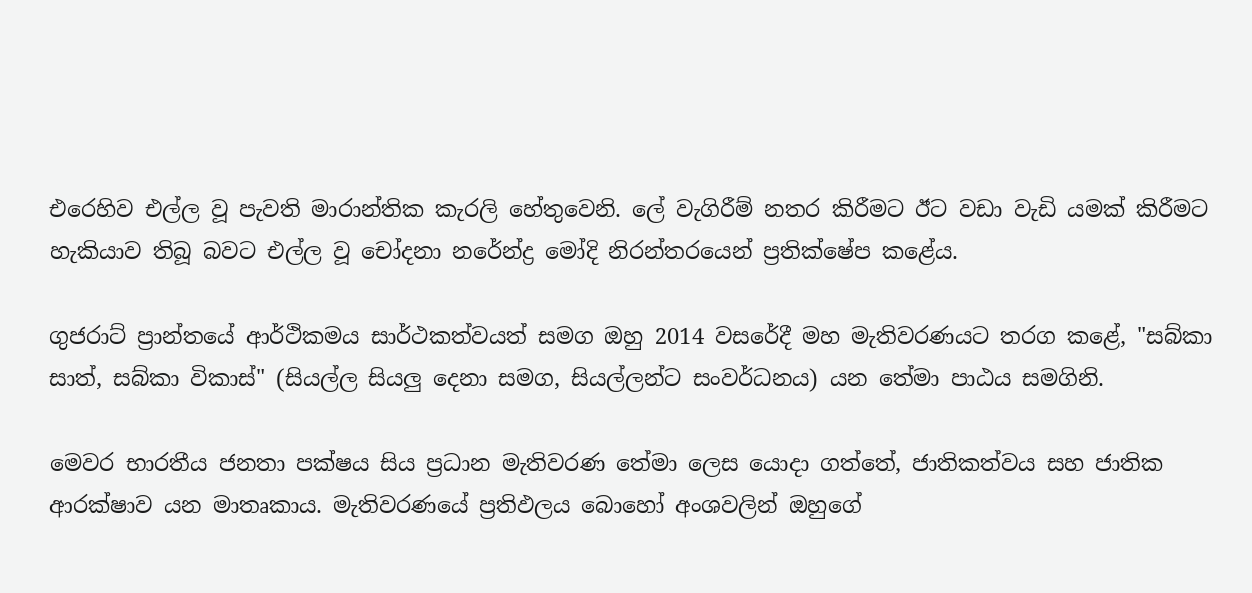එරෙහිව එල්ල වූ පැවති මාරාන්තික කැරලි හේතුවෙනි. ලේ වැගිරීම් නතර කිරීමට ඊට වඩා වැඩි යමක් කිරීමට හැකියාව තිබූ බවට එල්ල වූ චෝදනා නරේන්ද්‍ර මෝදි නිරන්තරයෙන් ප්‍රතික්ෂේප කළේය.

ගුජරාට් ප්‍රාන්තයේ ආර්ථිකමය සාර්ථකත්වයත් සමග ඔහු 2014 වසරේදී මහ මැතිවරණයට තරග කළේ, "සබ්කා සාත්, සබ්කා විකාස්" (සියල්ල සියලු දෙනා සමග, සියල්ලන්ට සංවර්ධනය) යන තේමා පාඨය සමගිනි.

මෙවර භාරතීය ජනතා පක්ෂය සිය ප්‍රධාන මැතිවරණ තේමා ලෙස යොදා ගත්තේ, ජාතිකත්වය සහ ජාතික ආරක්ෂාව යන මාතෘකාය. මැතිවරණයේ ප්‍රතිඵලය බොහෝ අංශවලින් ඔහුගේ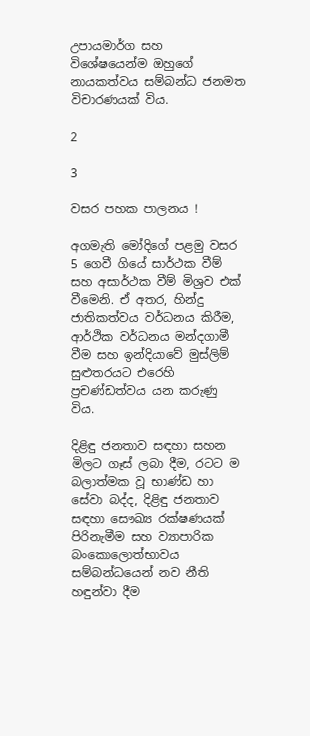උපායමාර්ග සහ විශේෂයෙන්ම ඔහුගේ නායකත්වය සම්බන්ධ ජනමත විචාරණයක් විය.

2

3

වසර පහක පාලනය !

අගමැති මෝදිගේ පළමු වසර 5 ගෙවී ගියේ සාර්ථක වීම් සහ අසාර්ථක වීම් මිශ්‍රව එක් වීමෙනි. ඒ අතර, හින්දු ජාතිකත්වය වර්ධනය කිරීම, ආර්ථික වර්ධනය මන්දගාමී වීම සහ ඉන්දියාවේ මුස්ලිම් සුළුතරයට එරෙහි ප්‍රචණ්ඩත්වය යන කරුණු විය.

දිළිඳු ජනතාව සඳහා සහන මිලට ගෑස් ලබා දීම, රටට ම බලාත්මක වූ භාණ්ඩ හා සේවා බද්ද, දිළිඳු ජනතාව සඳහා සෞඛ්‍ය රක්ෂණයක් පිරිනැමීම සහ ව්‍යාපාරික බංකොලොත්භාවය සම්බන්ධයෙන් නව නීති හඳුන්වා දීම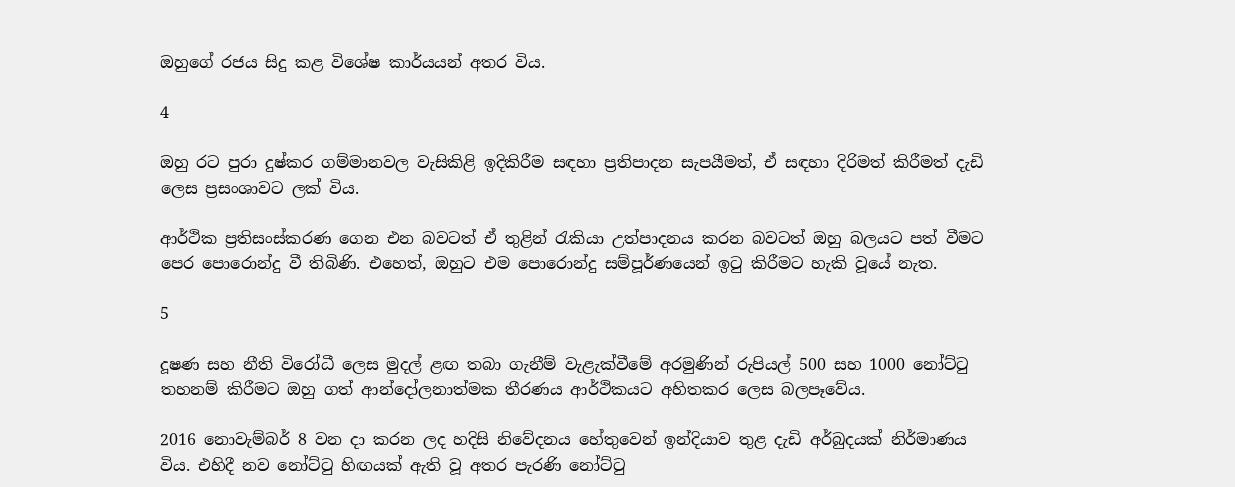ඔහුගේ රජය සිදු කළ විශේෂ කාර්යයන් අතර විය.

4

ඔහු රට පුරා දුෂ්කර ගම්මානවල වැසිකිළි ඉදිකිරීම සඳහා ප්‍රතිපාදන සැපයීමත්, ඒ සඳහා දිරිමත් කිරීමත් දැඩි ලෙස ප්‍රසංශාවට ලක් විය.

ආර්ථික ප්‍රතිසංස්කරණ ගෙන එන බවටත් ඒ තුළින් රැකියා උත්පාදනය කරන බවටත් ඔහු බලයට පත් වීමට පෙර පොරොන්දු වී තිබිණි. එහෙත්, ඔහුට එම පොරොන්දු සම්පූර්ණයෙන් ඉටු කිරීමට හැකි වූයේ නැත.

5

දූෂණ සහ නීති විරෝධී ලෙස මුදල් ළඟ තබා ගැනීම් වැළැක්වීමේ අරමුණින් රුපියල් 500 සහ 1000 නෝට්ටු තහනම් කිරීමට ඔහු ගත් ආන්දෝලනාත්මක තීරණය ආර්ථිකයට අහිතකර ලෙස බලපෑවේය.

2016 නොවැම්බර් 8 වන දා කරන ලද හදිසි නිවේදනය හේතුවෙන් ඉන්දියාව තුළ දැඩි අර්බුදයක් නිර්මාණය විය. එහිදී නව නෝට්ටු හිඟයක් ඇති වූ අතර පැරණි නෝට්ටු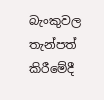බැංකුවල තැන්පත් කිරීමේදී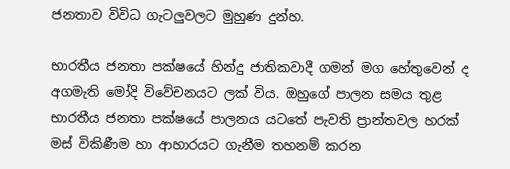ජනතාව විවිධ ගැටලුවලට මුහුණ දුන්හ.

භාරතීය ජනතා පක්ෂයේ හින්දු ජාතිකවාදී ගමන් මග හේතුවෙන් ද අගමැති මෝදි විවේචනයට ලක් විය. ඔහුගේ පාලන සමය තුළ භාරතීය ජනතා පක්ෂයේ පාලනය යටතේ පැවති ප්‍රාන්තවල හරක් මස් විකිණීම හා ආහාරයට ගැනීම තහනම් කරන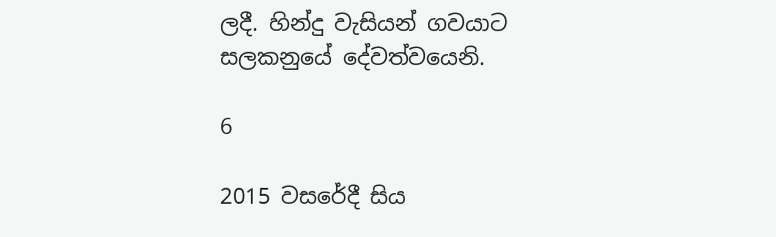ලදී. හින්දු වැසියන් ගවයාට සලකනුයේ දේවත්වයෙනි.

6

2015 වසරේදී සිය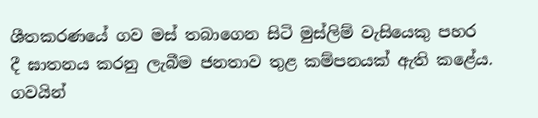ශීතකරණයේ ගව මස් තබාගෙන සිටි මුස්ලිම් වැසියෙකු පහර දී ඝාතනය කරනු ලැබීම ජනතාව තුළ කම්පනයක් ඇති කළේය. ගවයින්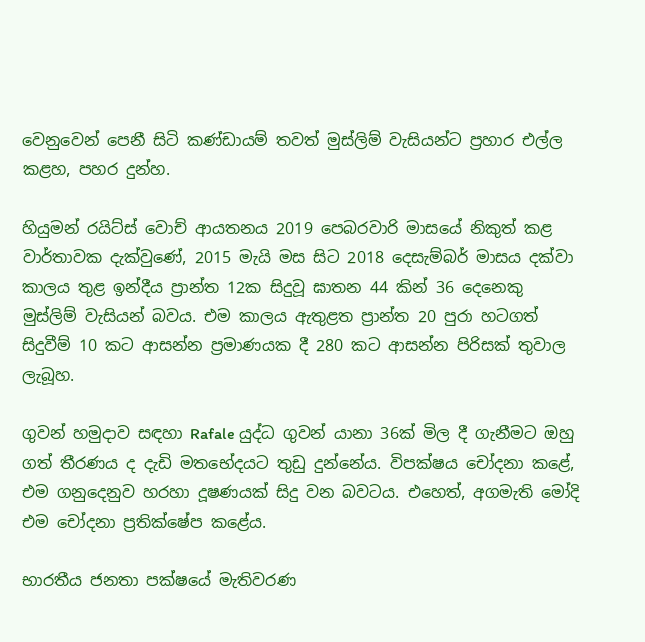වෙනුවෙන් පෙනී සිටි කණ්ඩායම් තවත් මුස්ලිම් වැසියන්ට ප්‍රහාර එල්ල කළහ, පහර දුන්හ.

හියුමන් රයිට්ස් වොච් ආයතනය 2019 පෙබරවාරි මාසයේ නිකුත් කළ වාර්තාවක දැක්වුණේ, 2015 මැයි මස සිට 2018 දෙසැම්බර් මාසය දක්වා කාලය තුළ ඉන්දීය ප්‍රාන්ත 12ක සිදුවූ ඝාතන 44 කින් 36 දෙනෙකු මුස්ලිම් වැසියන් බවය. එම කාලය ඇතුළත ප්‍රාන්ත 20 පුරා හටගත් සිදුවීම් 10 කට ආසන්න ප්‍රමාණයක දී 280 කට ආසන්න පිරිසක් තුවාල ලැබූහ.

ගුවන් හමුදාව සඳහා Rafale යුද්ධ ගුවන් යානා 36ක් මිල දී ගැනීමට ඔහු ගත් තීරණය ද දැඩි මතභේදයට තුඩු දුන්නේය. විපක්ෂය චෝදනා කළේ, එම ගනුදෙනුව හරහා දූෂණයක් සිදු වන බවටය. එහෙත්, අගමැති මෝදි එම චෝදනා ප්‍රතික්ෂේප කළේය.

භාරතීය ජනතා පක්ෂයේ මැතිවරණ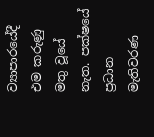ව්‍යාපාරයේදී එම කරුණු මතු වූයේ නැත. පක්ෂයේ ප්‍රධාන මැතිවරණ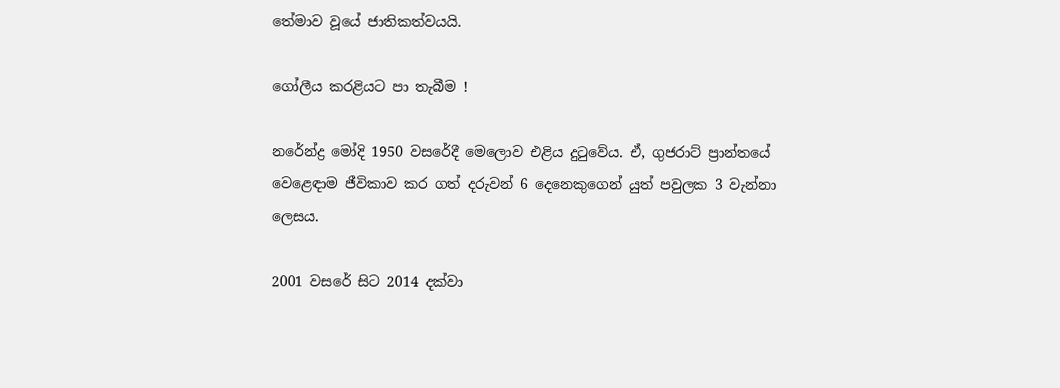තේමාව වූයේ ජාතිකත්වයයි.

ගෝලීය කරළියට පා තැබීම !

නරේන්ද්‍ර මෝදි 1950 වසරේදී මෙලොව එළිය දුටුවේය. ඒ, ගුජරාට් ප්‍රාන්තයේ වෙළෙඳාම ජීවිකාව කර ගත් දරුවන් 6 දෙනෙකුගෙන් යුත් පවුලක 3 වැන්නා ලෙසය.

2001 වසරේ සිට 2014 දක්වා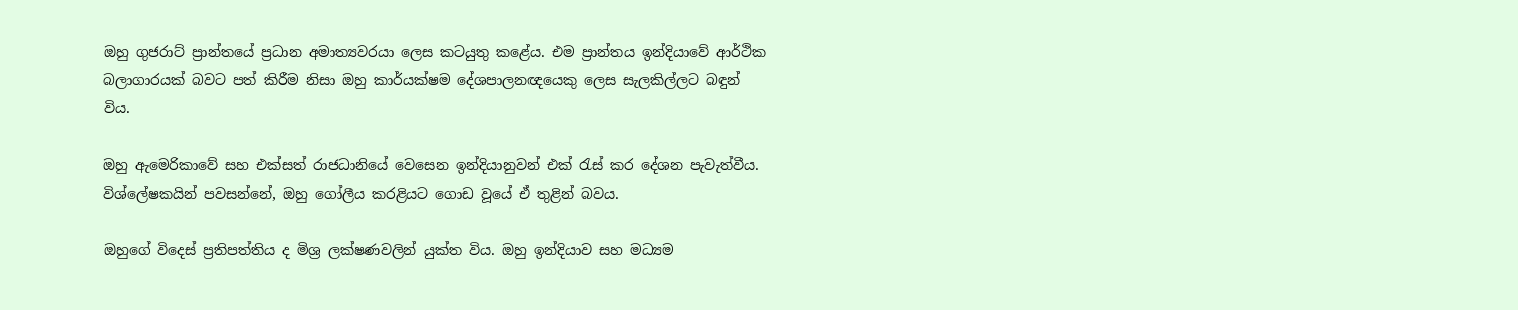ඔහු ගුජරාට් ප්‍රාන්තයේ ප්‍රධාන අමාත්‍යවරයා ලෙස කටයුතු කළේය. එම ප්‍රාන්තය ඉන්දියාවේ ආර්ථික බලාගාරයක් බවට පත් කිරීම නිසා ඔහු කාර්යක්ෂම දේශපාලනඥයෙකු ලෙස සැලකිල්ලට බඳුන් විය.

ඔහු ඇමෙරිකාවේ සහ එක්සත් රාජධානියේ වෙසෙන ඉන්දියානුවන් එක් රැස් කර දේශන පැවැත්වීය. විශ්ලේෂකයින් පවසන්නේ, ඔහු ගෝලීය කරළියට ගොඩ වූයේ ඒ තුළින් බවය.

ඔහුගේ විදෙස් ප්‍රතිපත්තිය ද මිශ්‍ර ලක්ෂණවලින් යුක්ත විය. ඔහු ඉන්දියාව සහ මධ්‍යම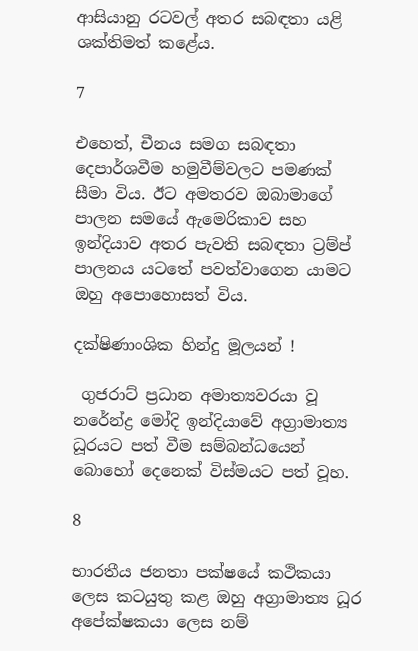ආසියානු රටවල් අතර සබඳතා යළි ශක්තිමත් කළේය.

7

එහෙත්, චීනය සමග සබඳතා දෙපාර්ශවීම හමුවීම්වලට පමණක් සීමා විය. ඊට අමතරව ඔබාමාගේ පාලන සමයේ ඇමෙරිකාව සහ ඉන්දියාව අතර පැවති සබඳතා ට්‍රම්ප් පාලනය යටතේ පවත්වාගෙන යාමට ඔහු අපොහොසත් විය.

දක්ෂිණාංශික හින්දු මූලයන් !

 ගුජරාට් ප්‍රධාන අමාත්‍යවරයා වූ නරේන්ද්‍ර මෝදි ඉන්දියාවේ අග්‍රාමාත්‍ය ධූරයට පත් වීම සම්බන්ධයෙන් බොහෝ දෙනෙක් විස්මයට පත් වූහ.

8

භාරතීය ජනතා පක්ෂයේ කථිකයා ලෙස කටයුතු කළ ඔහු අග්‍රාමාත්‍ය ධූර අපේක්ෂකයා ලෙස නම්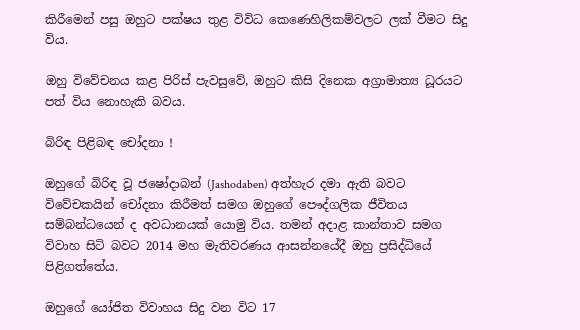කිරීමෙන් පසු ඔහුට පක්ෂය තුළ විවිධ කෙණෙහිලිකම්වලට ලක් වීමට සිදු විය.

ඔහු විවේචනය කළ පිරිස් පැවසුවේ, ඔහුට කිසි දිනෙක අග්‍රාමාත්‍ය ධූරයට පත් විය නොහැකි බවය.

බිරිඳ පිළිබඳ චෝදනා !

ඔහුගේ බිරිඳ වූ ජෂෝදාබන් (Jashodaben) අත්හැර දමා ඇති බවට විවේචකයින් චෝදනා කිරීමත් සමග ඔහුගේ පෞද්ගලික ජීවිතය සම්බන්ධයෙන් ද අවධානයක් යොමු විය. තමන් අදාළ කාන්තාව සමග විවාහ සිටි බවට 2014 මහ මැතිවරණය ආසන්නයේදී ඔහු ප්‍රසිද්ධියේ පිළිගත්තේය.

ඔහුගේ යෝජිත විවාහය සිදු වන විට 17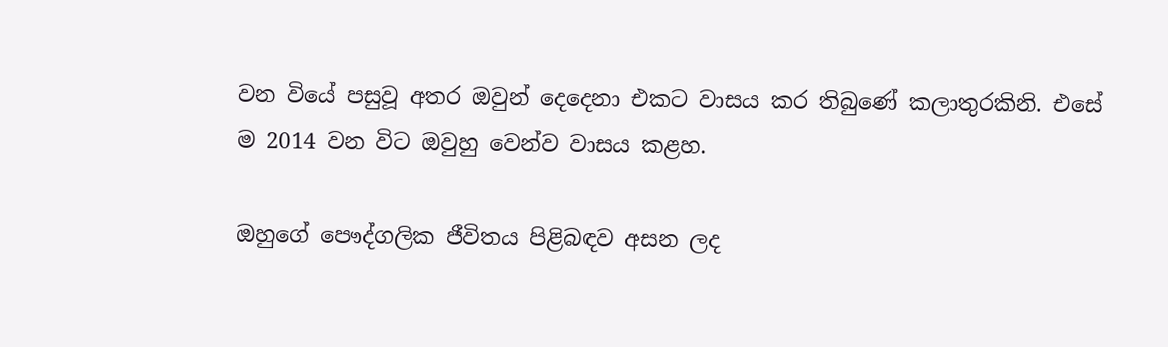වන වියේ පසුවූ අතර ඔවුන් දෙදෙනා එකට වාසය කර තිබුණේ කලාතුරකිනි. එසේ ම 2014 වන විට ඔවුහු වෙන්ව වාසය කළහ.

ඔහුගේ පෞද්ගලික ජීවිතය පිළිබඳව අසන ලද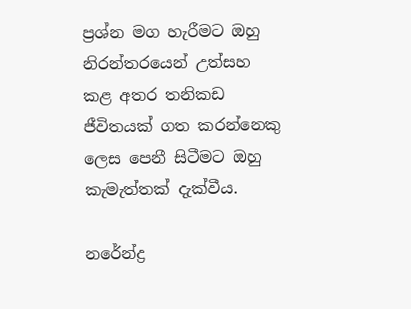ප්‍රශ්න මග හැරීමට ඔහු නිරන්තරයෙන් උත්සහ කළ අතර තනිකඩ ජීවිතයක් ගත කරන්නෙකු ලෙස පෙනී සිටීමට ඔහු කැමැත්තක් දැක්වීය.

නරේන්ද්‍ර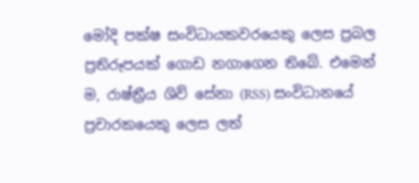මෝදි පක්ෂ සංවිධායකවරයෙකු ලෙස ප්‍රබල ප්‍රතිරූපයක් ගොඩ නගාගෙන තිබේ. එමෙන් ම, රාෂ්ත්‍රීය ශිව් සේනා (RSS) සංවිධානයේ ප්‍රචාරකයෙකු ලෙස ලත්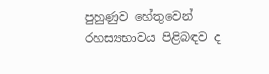පුහුණුව හේතුවෙන් රහස්‍යභාවය පිළිබඳව ද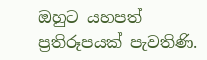ඔහුට යහපත් ප්‍රතිරූපයක් පැවතිණි.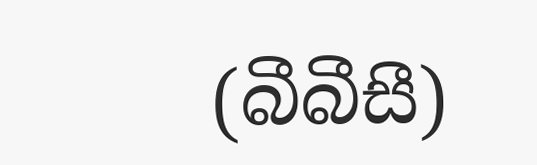(බීබීසී)